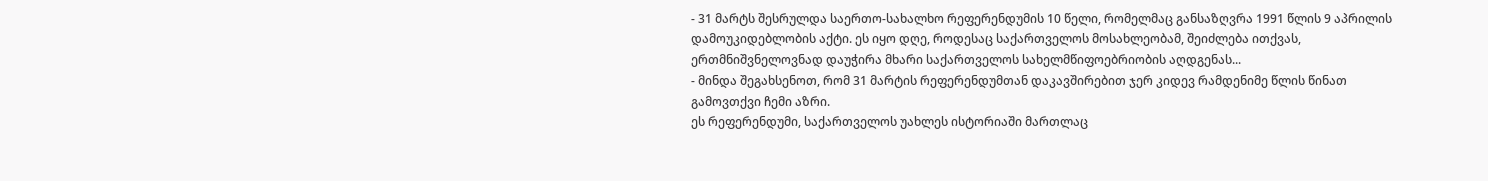- 31 მარტს შესრულდა საერთო-სახალხო რეფერენდუმის 10 წელი, რომელმაც განსაზღვრა 1991 წლის 9 აპრილის დამოუკიდებლობის აქტი. ეს იყო დღე, როდესაც საქართველოს მოსახლეობამ, შეიძლება ითქვას, ერთმნიშვნელოვნად დაუჭირა მხარი საქართველოს სახელმწიფოებრიობის აღდგენას...
- მინდა შეგახსენოთ, რომ 31 მარტის რეფერენდუმთან დაკავშირებით ჯერ კიდევ რამდენიმე წლის წინათ გამოვთქვი ჩემი აზრი.
ეს რეფერენდუმი, საქართველოს უახლეს ისტორიაში მართლაც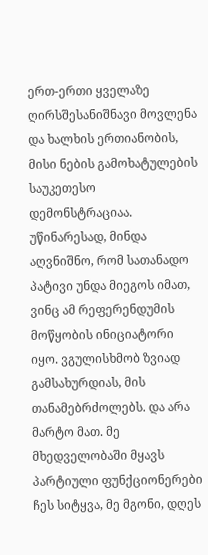ერთ-ერთი ყველაზე ღირსშესანიშნავი მოვლენა და ხალხის ერთიანობის, მისი ნების გამოხატულების საუკეთესო დემონსტრაციაა.
უწინარესად, მინდა აღვნიშნო, რომ სათანადო პატივი უნდა მიეგოს იმათ, ვინც ამ რეფერენდუმის მოწყობის ინიციატორი იყო. ვგულისხმობ ზვიად გამსახურდიას, მის თანამებრძოლებს. და არა მარტო მათ. მე მხედველობაში მყავს პარტიული ფუნქციონერები ჩეს სიტყვა, მე მგონი, დღეს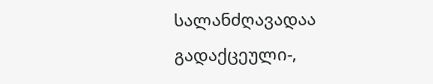სალანძღავადაა გადაქცეული-,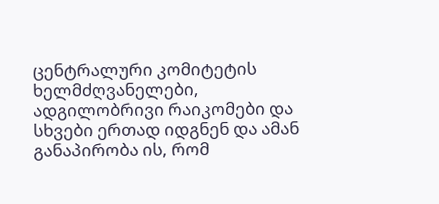ცენტრალური კომიტეტის ხელმძღვანელები, ადგილობრივი რაიკომები და სხვები ერთად იდგნენ და ამან განაპირობა ის, რომ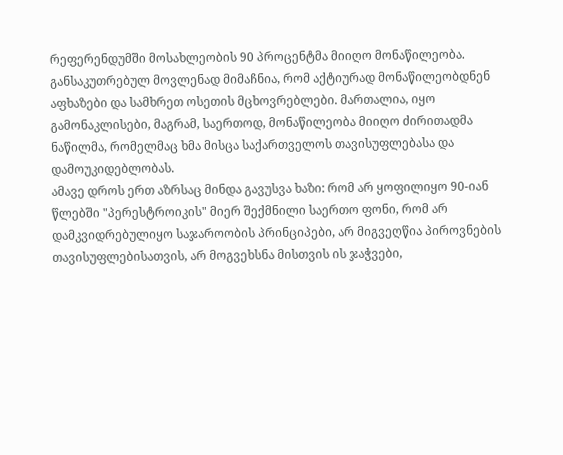რეფერენდუმში მოსახლეობის 90 პროცენტმა მიიღო მონაწილეობა.
განსაკუთრებულ მოვლენად მიმაჩნია, რომ აქტიურად მონაწილეობდნენ აფხაზები და სამხრეთ ოსეთის მცხოვრებლები. მართალია, იყო გამონაკლისები, მაგრამ, საერთოდ, მონაწილეობა მიიღო ძირითადმა ნაწილმა, რომელმაც ხმა მისცა საქართველოს თავისუფლებასა და დამოუკიდებლობას.
ამავე დროს ერთ აზრსაც მინდა გავუსვა ხაზი: რომ არ ყოფილიყო 90-იან წლებში "პერესტროიკის" მიერ შექმნილი საერთო ფონი, რომ არ დამკვიდრებულიყო საჯაროობის პრინციპები, არ მიგვეღწია პიროვნების თავისუფლებისათვის, არ მოგვეხსნა მისთვის ის ჯაჭვები,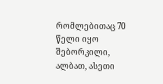რომლებითაც 70 წელი იყო შებორკილი, ალბათ, ასეთი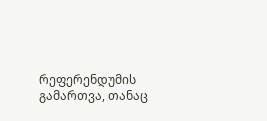რეფერენდუმის გამართვა, თანაც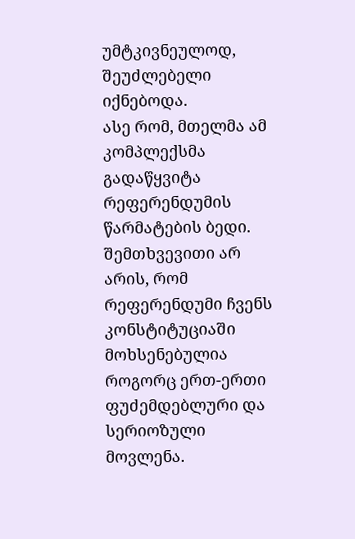უმტკივნეულოდ, შეუძლებელი იქნებოდა.
ასე რომ, მთელმა ამ კომპლექსმა გადაწყვიტა რეფერენდუმის წარმატების ბედი. შემთხვევითი არ არის, რომ რეფერენდუმი ჩვენს კონსტიტუციაში მოხსენებულია როგორც ერთ-ერთი ფუძემდებლური და სერიოზული მოვლენა.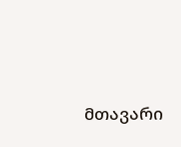მთავარი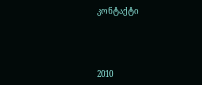კონტაქტი




2010